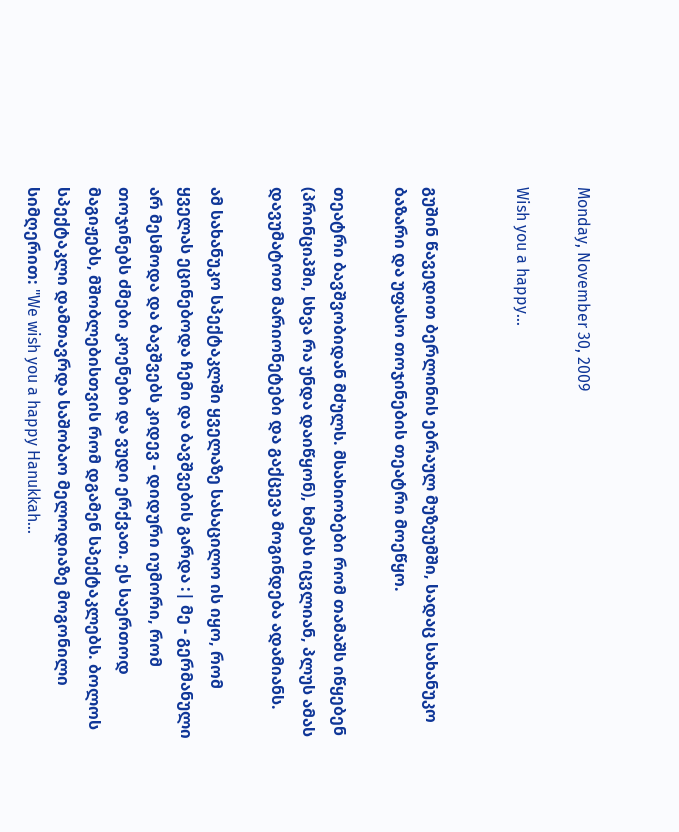Monday, November 30, 2009

Wish you a happy...


გუშინ წავედით ბერლინის ებრაულ მუზეუმში, სადაც სახანუკო ბაზარი და უფასო თოჯინების თეატრი მოეწყო.

თეატრი ბავშვობიდან მძულს. მსახიობები რომ თამაშს იწყებენ (პრინციპში, სხვა რა უნდა დაიწყონ), ხმებს იცვლიან, პლუს ამას დავუმატოთ მარიონეტები და გაქცევა მოგინდება ადამიანს.

ამ სახანუკო სპექტაკლში ყველაზე სასაცილო ის იყო, რომ ყველას ეცინებოდა ჩემი და ბავშვების გარდა :| მე - გერმანული არ მესმოდა და ბავშვებს კიდევ - დიდური იუმორი, რომ თოჯინებს ძმები კოენები და ვუდი ერქვათ. ეს საერთოდ მაგიჟებს, მშობლებისთვის რომ დგამენ სპექტაკლებს. ბოლოს სპექტაკლი დამთავრდა საშობაო მელოდიაზე მოგონილი სიმღერით: "We wish you a happy Hanukkah...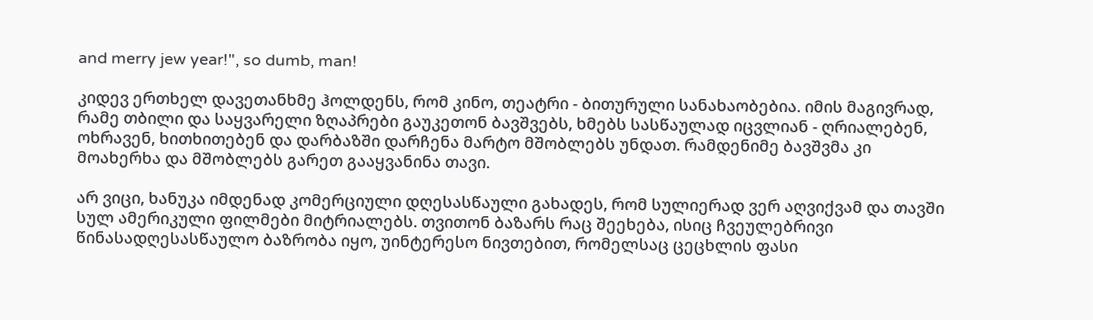and merry jew year!", so dumb, man!

კიდევ ერთხელ დავეთანხმე ჰოლდენს, რომ კინო, თეატრი - ბითურული სანახაობებია. იმის მაგივრად, რამე თბილი და საყვარელი ზღაპრები გაუკეთონ ბავშვებს, ხმებს სასწაულად იცვლიან - ღრიალებენ, ოხრავენ, ხითხითებენ და დარბაზში დარჩენა მარტო მშობლებს უნდათ. რამდენიმე ბავშვმა კი მოახერხა და მშობლებს გარეთ გააყვანინა თავი.

არ ვიცი, ხანუკა იმდენად კომერციული დღესასწაული გახადეს, რომ სულიერად ვერ აღვიქვამ და თავში სულ ამერიკული ფილმები მიტრიალებს. თვითონ ბაზარს რაც შეეხება, ისიც ჩვეულებრივი წინასადღესასწაულო ბაზრობა იყო, უინტერესო ნივთებით, რომელსაც ცეცხლის ფასი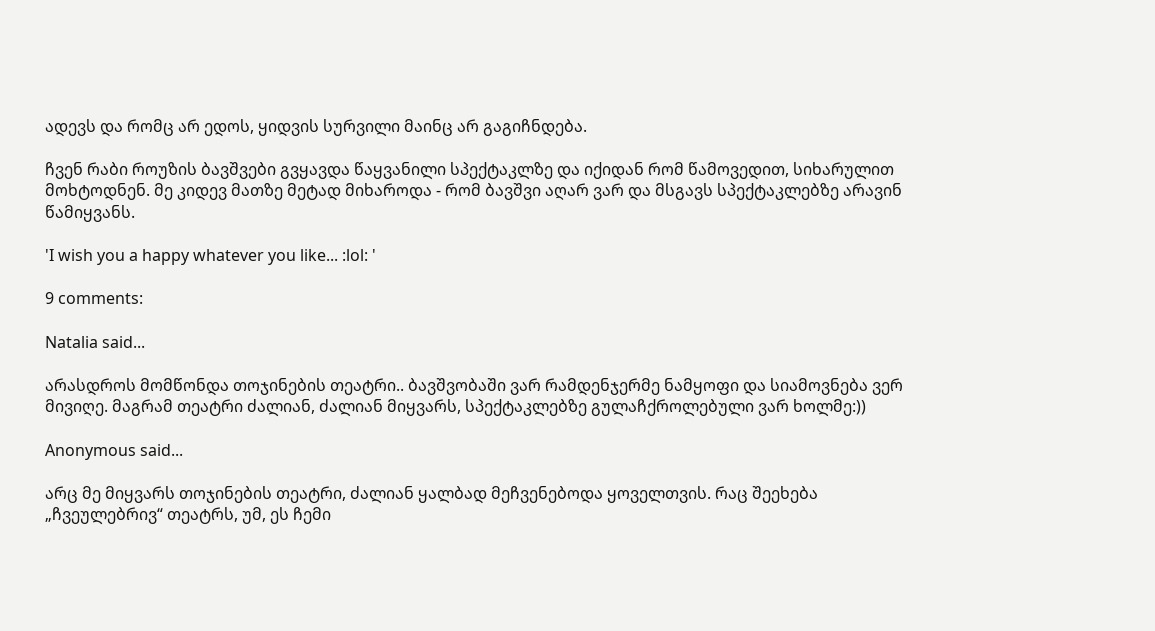ადევს და რომც არ ედოს, ყიდვის სურვილი მაინც არ გაგიჩნდება.

ჩვენ რაბი როუზის ბავშვები გვყავდა წაყვანილი სპექტაკლზე და იქიდან რომ წამოვედით, სიხარულით მოხტოდნენ. მე კიდევ მათზე მეტად მიხაროდა - რომ ბავშვი აღარ ვარ და მსგავს სპექტაკლებზე არავინ წამიყვანს.

'I wish you a happy whatever you like... :lol: '

9 comments:

Natalia said...

არასდროს მომწონდა თოჯინების თეატრი.. ბავშვობაში ვარ რამდენჯერმე ნამყოფი და სიამოვნება ვერ მივიღე. მაგრამ თეატრი ძალიან, ძალიან მიყვარს, სპექტაკლებზე გულაჩქროლებული ვარ ხოლმე:))

Anonymous said...

არც მე მიყვარს თოჯინების თეატრი, ძალიან ყალბად მეჩვენებოდა ყოველთვის. რაც შეეხება „ჩვეულებრივ“ თეატრს, უმ, ეს ჩემი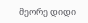მეორე დიდი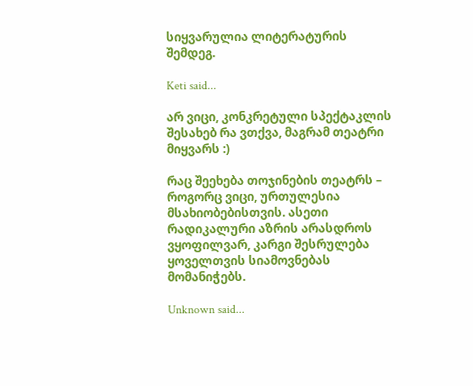სიყვარულია ლიტერატურის შემდეგ.

Keti said...

არ ვიცი, კონკრეტული სპექტაკლის შესახებ რა ვთქვა, მაგრამ თეატრი მიყვარს :)

რაც შეეხება თოჯინების თეატრს – როგორც ვიცი, ურთულესია მსახიობებისთვის. ასეთი რადიკალური აზრის არასდროს ვყოფილვარ, კარგი შესრულება ყოველთვის სიამოვნებას მომანიჭებს.

Unknown said...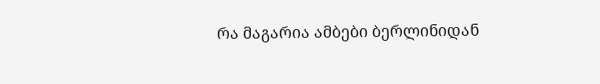რა მაგარია ამბები ბერლინიდან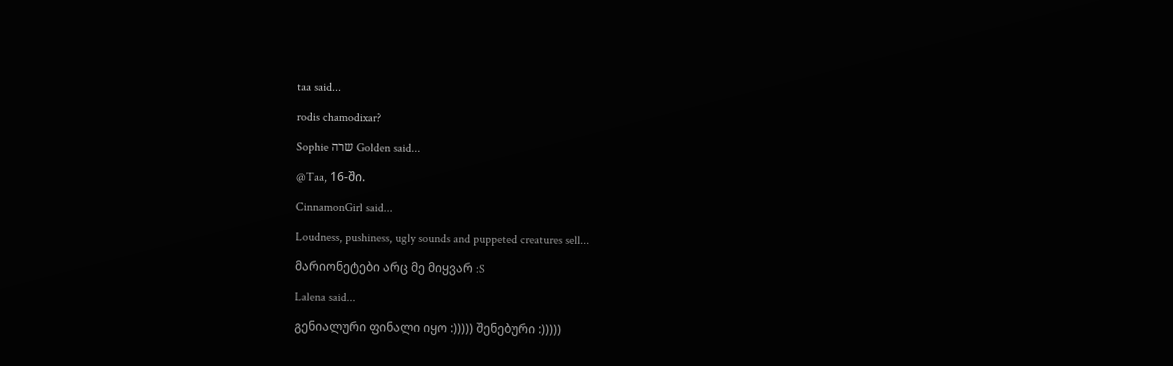taa said...

rodis chamodixar?

Sophie שרה Golden said...

@Taa, 16-ში.

CinnamonGirl said...

Loudness, pushiness, ugly sounds and puppeted creatures sell...

მარიონეტები არც მე მიყვარ :S

Lalena said...

გენიალური ფინალი იყო :))))) შენებური :)))))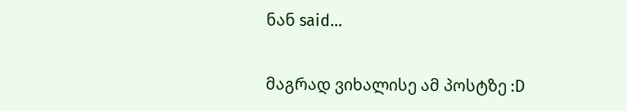ნან said...

მაგრად ვიხალისე ამ პოსტზე :D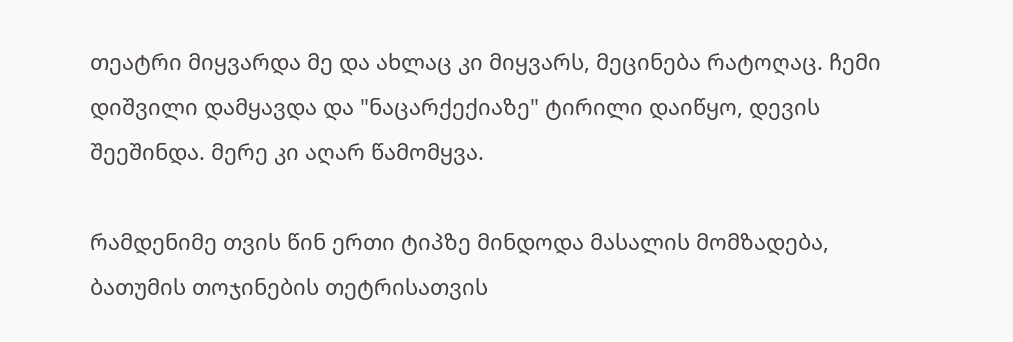თეატრი მიყვარდა მე და ახლაც კი მიყვარს, მეცინება რატოღაც. ჩემი დიშვილი დამყავდა და "ნაცარქექიაზე" ტირილი დაიწყო, დევის შეეშინდა. მერე კი აღარ წამომყვა.

რამდენიმე თვის წინ ერთი ტიპზე მინდოდა მასალის მომზადება, ბათუმის თოჯინების თეტრისათვის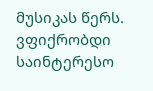მუსიკას წერს. ვფიქრობდი საინტერესო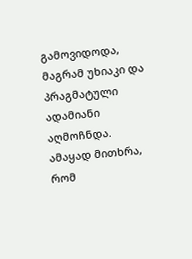გამოვიდოდა, მაგრამ უხიაკი და პრაგმატული ადამიანი აღმოჩნდა. ამაყად მითხრა, რომ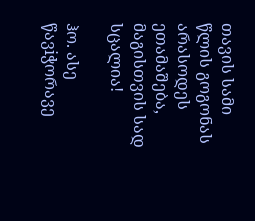თავის სამი წლის გოგონას არასოდეს ეთამაშება, მაგისთვის სად სცალია!

ჰო. ასე წავiჭორავე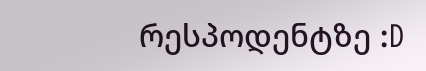რესპოდენტზე :D